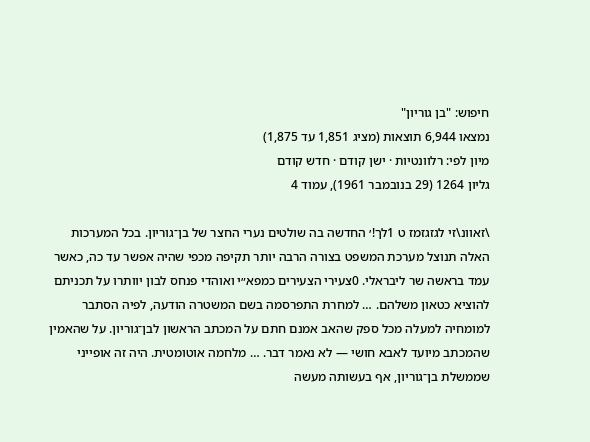חיפוש: "בן גוריון"
נמצאו 6,944 תוצאות (מציג 1,851 עד 1,875)
מיון לפי: רלוונטיות · ישן קודם · חדש קודם
גליון 1264 (29 בנובמבר 1961), עמוד 4

\זאוונ\זי לגזגזמז ט 1לך!׳ החדשה בה שולטים נערי החצר של בן־גוריון. בכל המערכות האלה תנוצל מערכת המשפט בצורה הרבה יותר תקיפה מכפי שהיה אפשר עד כה, כאשר עמד בראשה שר ליבראלי. 0צעירי הצעירים כמפא״י ואוהדי פנחס לבון יוותרו על תכניתם להוציא כטאון משלהם. … למחרת התפרסמה בשם המשטרה הודעה, לפיה הסתבר למומחיה למעלה מכל ספק שהאב אמנם חתם על המכתב הראשון לבן־גוריון. על שהאמין שהמכתב מיועד לאבא חושי — לא נאמר דבר. … מלחמה אוטומטית. היה זה אופייני שממשלת בן־גוריון, אף בעשותה מעשה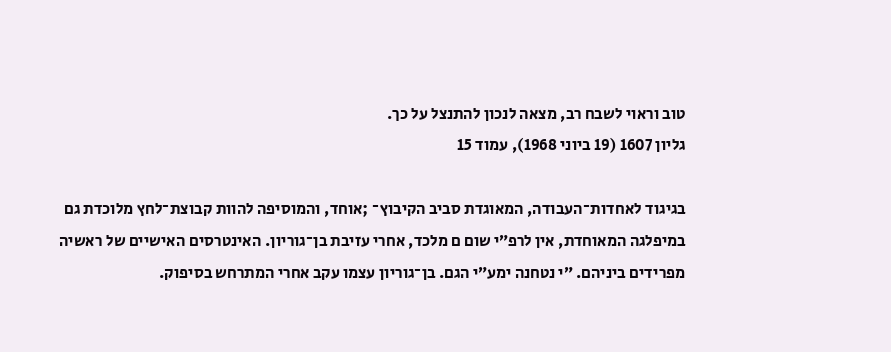טוב וראוי לשבח רב, מצאה לנכון להתנצל על כך.
גליון 1607 (19 ביוני 1968), עמוד 15

בגיגוד לאחדות־העבודה, המאוגדת סביב הקיבוץ־ ;אוחד, והמוסיפה להוות קבוצת־לחץ מלוכדת גם במיפלגה המאוחדת, אין לרפ״י שום ם מלכד, אחרי עזיבת בן־גוריון. האינטרסים האישיים של ראשיה מפרידים ביניהם. ״י נטחנה ימע״י הגם. בן־גוריון עצמו עקב אחרי המתרחש בסיפוק.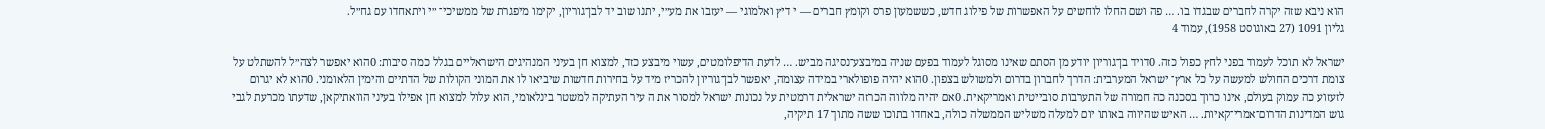הוא ניבא שזה יקרה לחברים שבגדו בו. … פה ושם החלו לוחשים על האפשרות של פילוג חדש, כששמעון פרס וקומץ חברים — י דיץ ואלמוגי — יעזבו את מע״י, יתנו שוב יד לבן־גוריון, יקימו מיפגרת של ממשיכי־ ״י ויתאחדו עם גח״ל.
גליון 1091 (27 באוגוסט 1958), עמוד 4

ישראל לא תוכל לעמוד בפני לחץ כפול כזה. 0דויד בן־גוריון יודע מן הסתם שאינו מסוגל לעמוד בפעם שניה במיבצע־נסיגה מביש. … לדעת הדיפלומטים, עשוי מיבצע כזד, למצוא חן בעיני המנהיגים הישראליים בגלל כמה סיבות: 0הוא יאפשר לצה״ל להשתלט על צומת דרכים החולש למעשה על כל ארץ־ ישראל המערבית: הדרך לחברון בדרום ולמשולש בצפון. 0הוא יהיה פופולארי במידה עצומה, יאפשר לבן־גוריון להכריז מיד על בחירות חדשות שיביאו לו את המוני הקולות של הדתיים והימין הלאומני. 0הוא לא יגרום לזעזוע כה עמוק בעולם, אינו כרוך בסכנה כה חמורה של התערבות סובייטית ואמריקאית. 0אם יהיה מלווה הכרזה ישראלית דרמטית על נכונות ישראל למסור את ה עיר העתיקה למשטר בינלאומי, הוא עלול למצוא חן אפילו בעיני הוואתיקאן, שדעתו מכרעת לגבי גוש המדינות הדרום־אמרי־קאיות. … האיש שהיווה באותו יום למעלה משליש הממשלה כולה, באחדו בתוכו ששה מתוך 17 תיקיה,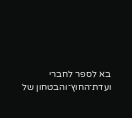בא לספר לחברי ועדת־החוץ־והבטחון של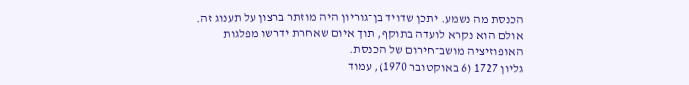הכנסת מה נשמע. יתכן שדויד בן־גוריון היה מוזתר ברצון על תענוג זה. אולם הוא נקרא לועדה בתוקף, תוך איום שאחרת ידרשו מפלגות האופוזיציה מושב־חירום של הכנסת.
גליון 1727 (6 באוקטובר 1970), עמוד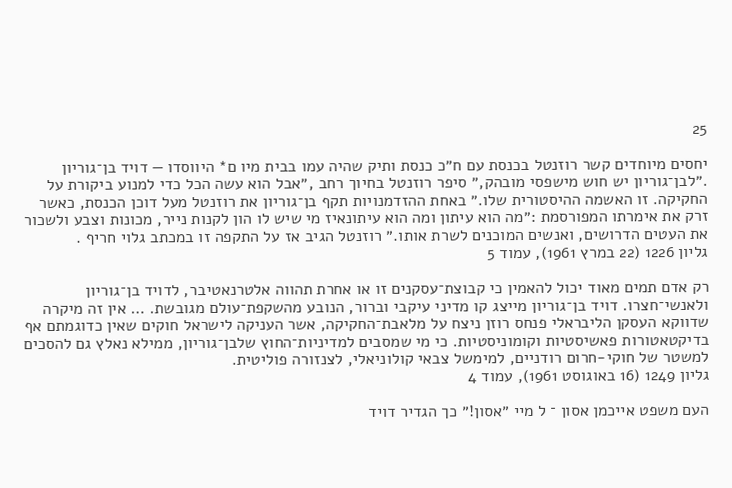25

יחסים מיוחדים קשר רוזנטל בכנסת עם ח״כ כנסת ותיק שהיה עמו בבית מיו ם* היווסדו — דויד בן־גוריון .״לבן־גוריון יש חוש מישפסי מובהק,״ סיפר רוזנטל בחיוך רחב ,״אבל הוא עשה הכל כדי למנוע ביקורת על החקיקה. זו האשמה ההיסטורית שלו.״ באחת ההזדמנויות תקף בן־גוריון את רוזנטל מעל דוכן הכנסת, כאשר זרק את אימרתו המפורסמת :״מה הוא עיתון ומה הוא עיתונאיז מי שיש לו הון לקנות נייר, מכונות וצבע ולשכור את העטים הדרושים, ואנשים המוכנים לשרת אותו.״ רוזנטל הגיב אז על התקפה זו במכתב גלוי חריף .
גליון 1226 (22 במרץ 1961), עמוד 5

רק אדם תמים מאוד יכול להאמין כי קבוצת־עסקנים זו או אחרת תהווה אלטרנאטיבר, לדויד בן־גוריון ולאנשי־חצרו. דויד בן־גוריון מייצג קו מדיני עיקבי וברור, הנובע מהשקפת־עולם מגובשת. … אין זה מיקרה שדווקא העסקן הליבראלי פנחס רוזן ניצח על מלאבת־החקיקה, אשר העניקה לישראל חוקים שאין כדוגמתם אף בדיקטאטורות פאשיסטיות וקומוניסטיות. כי מי שמסבים למדיניות־החוץ שלבן־גוריון, ממילא נאלץ גם להסכים למשטר של חוקי-חרום רודניים, למימשל צבאי קולוניאלי, לצנזורה פוליטית.
גליון 1249 (16 באוגוסט 1961), עמוד 4

העם משפט אייכמן אסון ־ ל מיי ״אסון!״ כך הגדיר דויד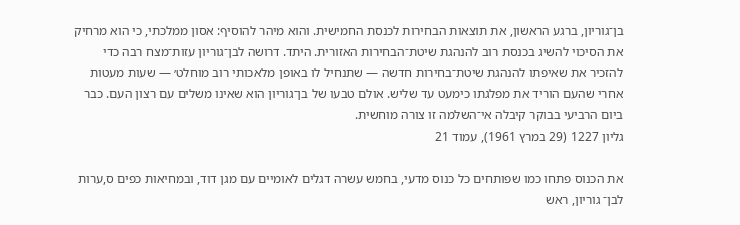בן־גוריון, ברגע הראשון, את תוצאות הבחירות לכנסת החמישית. והוא מיהר להוסיף: אסון ממלכתי, כי הוא מרחיק את הסיכוי להשיג בכנסת רוב להנהגת שיטת־הבחירות האזורית. היתד. דרושה לבן־גוריון עזות־מצח רבה כדי להזכיר את שאיפתו להנהגת שיטת־בחירות חדשה — שתנחיל לו באופן מלאכותי רוב מוחלט׳ — שעות מעטות אחרי שהעם הוריד את מפלגתו כימעט עד שליש. אולם טבעו של בן־גוריון הוא שאינו משלים עם רצון העם. כבר ביום הרביעי בבוקר קיבלה אי־השלמה זו צורה מוחשית.
גליון 1227 (29 במרץ 1961), עמוד 21

את הכנוס פתחו כמו שפותחים כל כנוס מדעי, בחמש עשרה דגלים לאומיים עם מגן דוד, ובמחיאות כפים ס,ערות לבן־ גוריון, ראש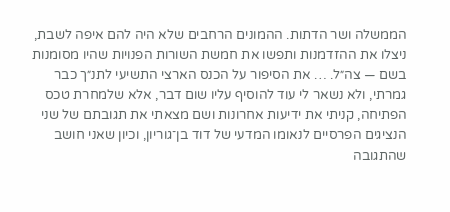הממשלה ושר הדתות. ההמונים הרחבים שלא היה להם איפה לשבת, ניצלו את ההזדמנות ותפשו את חמשת השורות הפנויות שהיו מסומנות בשם — צה״ל. … את הסיפור על הכנס הארצי התשיעי לתנ״ך כבר גמרתי, ולא נשאר לי עוד להוסיף עליו שום דבר, אלא שלמחרת טכס הפתיחה, קניתי את ידיעות אחרונות ושם מצאתי את תגובתם של שני הנציגים הפרסיים לנאומו המדעי של דוד בן־גוריון, וכיון שאני חושב שהתגובה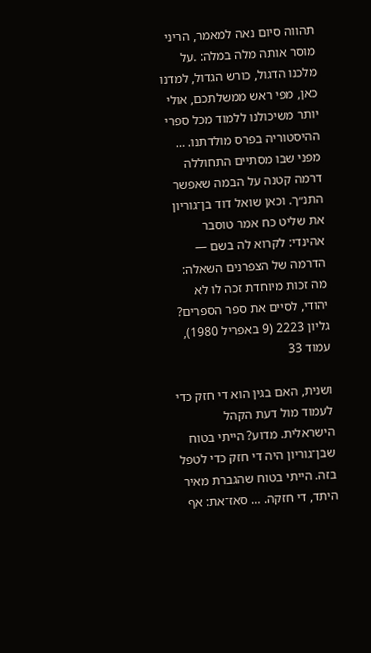תהווה סיום נאה למאמר, הריני מוסר אותה מלה במלה: .על מלכנו הדגול, כורש הגדול, למדנו כאן, מפי ראש ממשלתכם, אולי יותר משיכולנו ללמוד מכל ספרי ההיסטוריה בפרס מולדתנו. … מפני שבו מסתיים התחוללה דרמה קטנה על הבמה שאפשר התנ״ך. וכאן שואל דוד בן־גוריון את שליט כח אמר טוסבר אהינדי: לקרוא לה בשם — הדרמה של הצפרנים השאלה: מה זכות מיוחדת זכה לו לא יהודי, לסיים את ספר הספרים?
גליון 2223 (9 באפריל 1980), עמוד 33

ושנית, האם בגין הוא די חזק כדי לעמוד מול דעת הקהל הישראלית. מדוע? הייתי בטוח שבן־גוריון היה די חזק כדי לטפל בזה. הייתי בטוח שהגברת מאיר היתד, די חזקה. … סאז־את: אף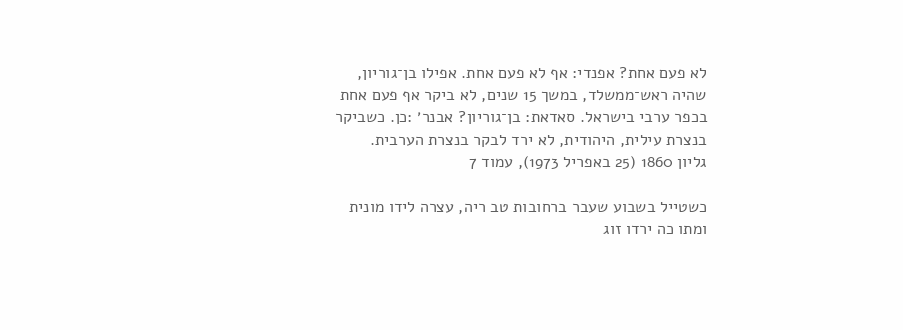לא פעם אחת? אפנדי: אף לא פעם אחת. אפילו בן־גוריון, שהיה ראש־ממשלד, במשך 15 שנים, לא ביקר אף פעם אחת בכפר ערבי בישראל. סאדאת: בן־גוריון? אבנר׳ :כן. כשביקר בנצרת עילית, היהודית, לא ירד לבקר בנצרת הערבית.
גליון 1860 (25 באפריל 1973), עמוד 7

כשטייל בשבוע שעבר ברחובות טב ריה, עצרה לידו מונית ומתו כה ירדו זוג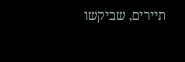תיירים, שביקשו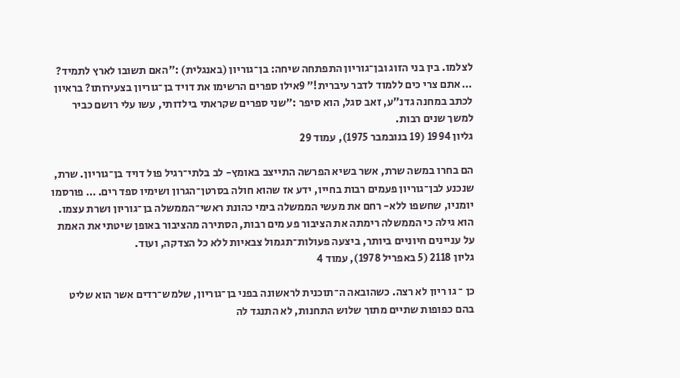לצלמו. בין בני הזוג ובן־גוריון התפתחה שיחה: בן־גוריון (באנגלית) :״האם תשובו לארץ לתמיד? … אתם צרי כים ללמוד לדבר עיברית!״ 9אילו ספרים הרשימו את דויד בן־גוריון בצעירותו? בראיון לכתב במחנה גדנ״ע, זאב סגל, הוא סיפר :״שני ספרים שקראתי בילדותי, עשו עלי רושם כביר למשך שנים רבות.
גליון 1994 (19 בנובמבר 1975), עמוד 29

הם בחרו במשה שרת, אשר בשיא הפרשה התייצב באומץ- לב בלתי־רגיל פול דויד בן־גוריון. שרת, שנכנע לבן־גוריון פעמים רבות בחייו, ידע אז שהוא חולה בסרטן־הגרון ושימיו ספד רים. … פורסמו יומניו, שחשפו ללא- רחם את מעשי הממשלה בימי כהונת ראשי־הממשלה בן־גוריון ושרת עצמו. הוא גילה כי הממשלה רימתה את הציבור פע מים רבות, הסתירה מהציבור באופן שיטתי את האמת על עניינים חיוניים ביותר, ביצעה פעולות־תגמול צבאיות ללא כל הצדקה, ועוד.
גליון 2118 (5 באפריל 1978), עמוד 4

כן ־ גו ריון לא רצה. כשהובאה ה־תוכנית לראשונה בפני בן־גוריון, שלמש־רדים אשר הוא שליט בהם כפופות שתיים מתוך שלוש התחנות, לא התנגד לה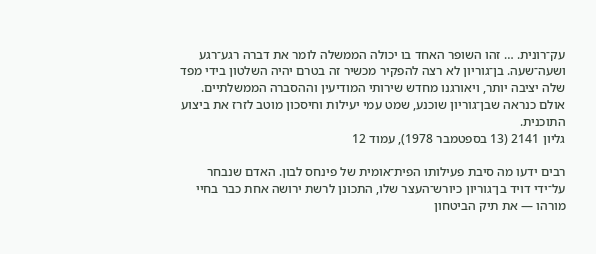עק־רונית. … זהו השופר האחד בו יכולה הממשלה לומר את דברה רגע־רגע ושעה־שעה. בן־גוריון לא רצה להפקיר מכשיר זה בטרם יהיה השלטון בידי מפד שלה יציבה יותר, ויאורגנו מחדש שירותי המודיעין וההסברה הממשלתיים. אולם כנראה שבן־גוריון שוכנע, שמט עמי יעילות וחיסכון מוטב לזרז את ביצוע התוכנית.
גליון 2141 (13 בספטמבר 1978), עמוד 12

רבים ידעו מה סיבת פעילותו הפית־אומית של פינחס לבון. האדם שנבחר על־ידי דויד בן־גוריון כיורש־העצר שלו, התכונן לרשת ירושה אחת כבר בחיי מורהו — את תיק הביטחון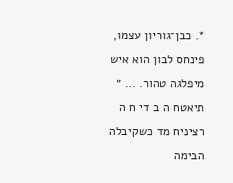*. כבן־גוריון עצמו, פינחס לבון הוא איש מיפלגה טהור. … ״ תיאטח ה ב די ח ה רציניח מד כשקיבלה הבימה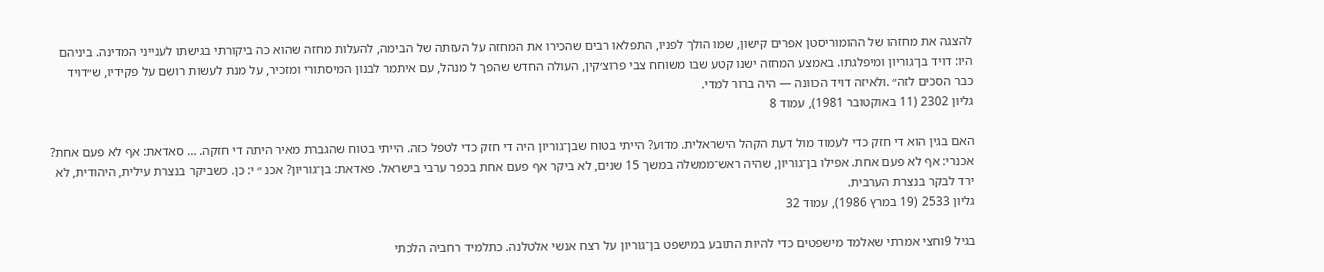להצגה את מחזהו של ההומוריסטן אפרים קישון, שמו הולך לפניו, התפלאו רבים שהכירו את המחזה על העזתה של הבימה, להעלות מחזה שהוא כה ביקורתי בגישתו לענייני המדינה. ביניהם היו: דויד בן־גוריון ומיפלגתו. באמצע המחזה ישנו קטע שבו משוחח צבי פרוצ׳קין, העולה החדש שהפך ל מנהל, עם איתמר לבנון המיסתורי ומזכיר, על מנת לעשות רושם על פקידיו, ש״דויד כבר הסכים לזה״ .ולאיזה דויד הכוונה — היה ברור למדי.
גליון 2302 (11 באוקטובר 1981), עמוד 8

האם בגין הוא די חזק כדי לעמוד מול דעת הקהל הישראלית. מדוע? הייתי בטוח שבן־גוריון היה די חזק כדי לטפל כזה. הייתי בטוח שהגברת מאיר היתה די חזקה. … סאדאת: אף לא פעם אחת? אכנרי: אף לא פעם אחת. אפילו בן־גוריון, שהיה ראש־ממשלה במשך 15 שנים, לא ביקר אף פעם אחת בכפר ערבי בישראל. פאדאת: בן־גוריון? אכנ ״ י: כן. כשביקר בנצרת עילית, היהודית, לא ירד לבקר בנצרת הערבית.
גליון 2533 (19 במרץ 1986), עמוד 32

בגיל 9וחצי אמרתי שאלמד מישפטים כדי להיות התובע במישפט בן־גוריון על רצח אנשי אלטלנה. כתלמיד רחביה הלכתי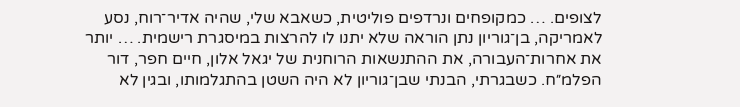לצופים. … כמקופחים ונרדפים פוליטית, כשאבא שלי, שהיה אדיר־רוח, נסע לאמריקה, בן־גוריון נתן הוראה שלא יתנו לו להרצות במיסגרת רישמית. … יותר את אחרות־העבורה, את ההתנשאות הרוחנית של יגאל אלון, חיים חפר, דור הפלמ״ח. כשבגרתי, הבנתי שבן־גוריון לא היה השטן בהתגלמותו, ובגין לא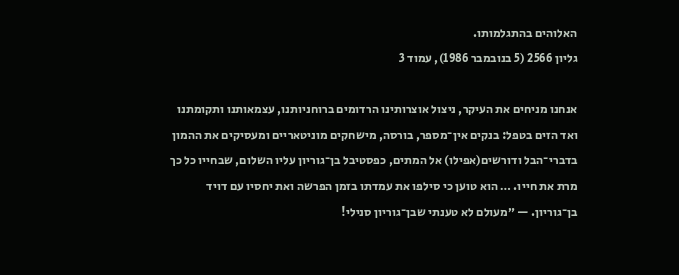האלוהים בהתגלמותו.
גליון 2566 (5 בנובמבר 1986), עמוד 3

אנחנו מניחים את העיקר, ניצול אוצרותינו הרדומים ברוחניותנו, עצמאותנו ותקומתנו ואד הזים בטפל: בנקים אין־מספר, בורסה, מישחקים מוניטאריים ומעסיקים את ההמון בדברי־הבל ודורשים(אפילו) אל המתים, כפסטיבל בן־גוריון עליו השלום, שבחייו כל כך מרת את חייו. … הוא טוען כי סילפו את עמדתו בזמן הפרשה ואת יחסיו עם דויד בן־גוריון. — ״מעולם לא טענתי שבן־גוריון סנילי!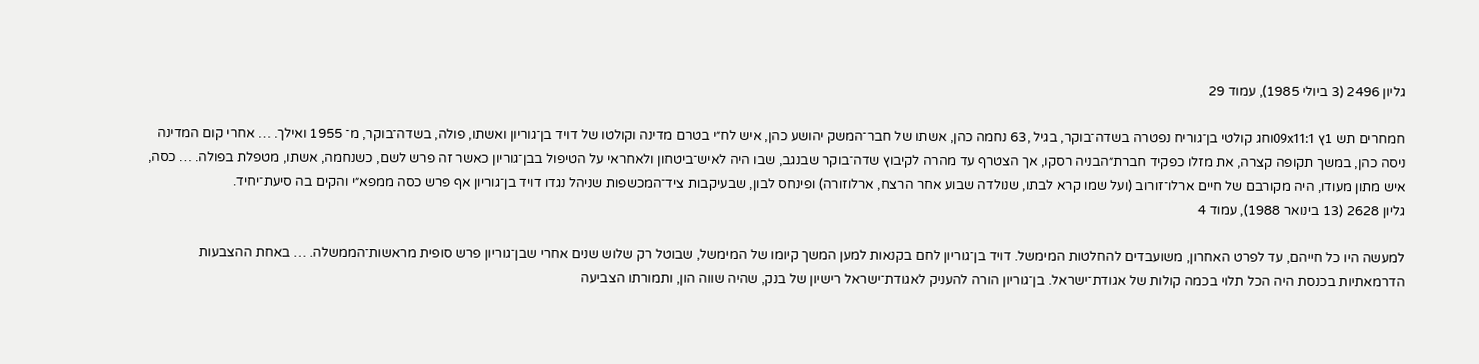גליון 2496 (3 ביולי 1985), עמוד 29

חמחרים תש 1ץ 09x11:1וחג קולטי בן־גוריח נפטרה בשדה־בוקר, בגיל ,63 נחמה כהן, אשתו של חבר־המשק יהושע כהן, איש לח״י בטרם מדינה וקולטו של דויד בן־גוריון ואשתו, פולה, בשדה־בוקר, מ־ 1955 ואילך. … אחרי קום המדינה ניסה כהן, במשך תקופה קצרה, את מזלו כפקיד חברת״הבניה רסקו, אך הצטרף עד מהרה לקיבוץ שדה־בוקר שבנגב, שבו היה לאיש־ביטחון ולאחראי על הטיפול בבן־גוריון כאשר זה פרש לשם, כשנחמה, אשתו, מטפלת בפולה. … כסה, איש מתון מעודו, היה מקורבם של חיים ארלו־זורוב (ועל שמו קרא לבתו, שנולדה שבוע אחר הרצח, ארלוזורה) ופינחס לבון, שבעיקבות ציד־המכשפות שניהל נגדו דויד בן־גוריון אף פרש כסה ממפא״י והקים בה סיעת־יחיד.
גליון 2628 (13 בינואר 1988), עמוד 4

למעשה היו כל חייהם, עד לפרט האחרון, משועבדים להחלטות המימשל. דויד בן־גוריון לחם בקנאות למען המשך קיומו של המימשל, שבוטל רק שלוש שנים אחרי שבן־גוריון פרש סופית מראשות־הממשלה. … באחת ההצבעות הדרמאתיות בכנסת היה הכל תלוי בכמה קולות של אגודת־ישראל. בן־גוריון הורה להעניק לאגודת־ישראל רישיון של בנק, שהיה שווה הון, ותמורתו הצביעה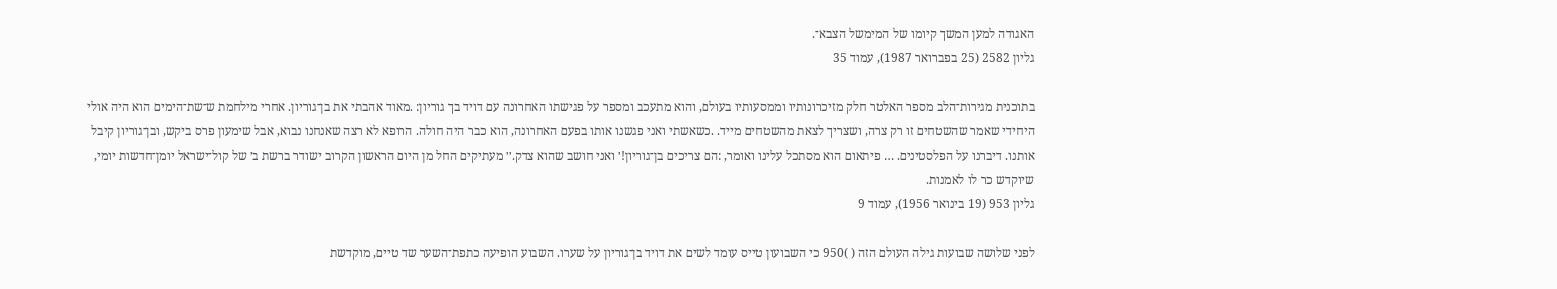האגודה למען המשך קיומו של המימשל הצבא־.
גליון 2582 (25 בפברואר 1987), עמוד 35

בתוכנית מגירות־הלב מספר האלטר חלק מזיכרונותיו וממסעותיו בעולם, והוא מתעכב ומספר על פגישתו האחרונה עם דויד בך גוריון: .מאוד אהבתי את בן־גוריון. אחרי מילחמת ש־שת־הימים הוא היה אולי היחידי שאמר שהשטחים זו רק צרה, ושצריך לצאת מהשטחים מייד. .כשאשתי ואני פגשנו אותו בפעם האחרונה, הוא כבר היה חולה. הרופא לא רצה שאנחנו נבוא, אבל שימעון פרס ביקש, ובן־גוריון קיבל אותנו. דיברנו על הפלסטינים. … פיתאום הוא מסתכל עלינו ואומר, :הם צריכים בן־גוריון!׳ ואני חושב שהוא צדק.׳׳ מעתיקים החל מן היום הראשון הקרוב ישודר ברשת ב׳ של קול־ישראל יומן־חדשות יומי, שיוקדש כר לו לאמנות.
גליון 953 (19 בינואר 1956), עמוד 9

לפני שלושה שבועות גילה העולם הזה ( )950 כי השבועון טייס עומד לשים את דויד בן־גוריון על שערו. השבוע הופיעה כתפת־השער שד טיים, מוקדשת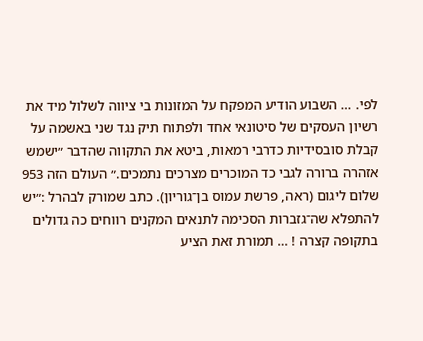לפי. … השבוע הודיע המפקח על המזונות בי ציווה לשלול מיד את רשיון העסקים של סיטונאי אחד ולפתוח תיק נגד שני באשמה על קבלת סובסידיות כדרבי רמאות, ביטא את התקווה שהדבר ״ישמש אזהרה ברורה לגבי כד המוכרים מצרכים נתמכים.״ העולם הזה 953 שלום ליגום (ראה, פרשת עמוס בן־גוריון). כתב שמורק לבהרל :״יש להתפלא שה־גזברות הסכימה לתנאים המקנים רווחים כה גדולים בתקופה קצרה ! … תמורת זאת הציע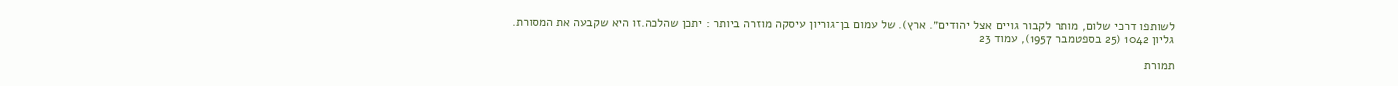לשותפו דרכי שלום, מותר לקבור גויים אצל יהודים״. ארץ). של עמום בן־גוריון עיסקה מוזרה ביותר : יתכן שהלכה.זו היא שקבעה את המסורת.
גליון 1042 (25 בספטמבר 1957), עמוד 23

תמורת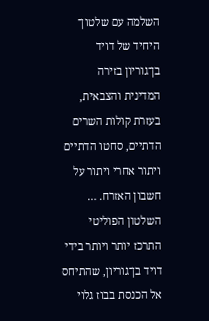השלמה עם שלטון־ היחיד של דויד בן־גוריון בזירה המדינית והצבאית, בעזרת קולות השרים הדתיים, סחטו הדתיים ויתור אחרי ויתור על חשבון האזרח. … השלטון הפוליטי התרכז יותר ויותר בידי דויד בן־גוריון, שהתיחס אל הכנסת בבוז גלוי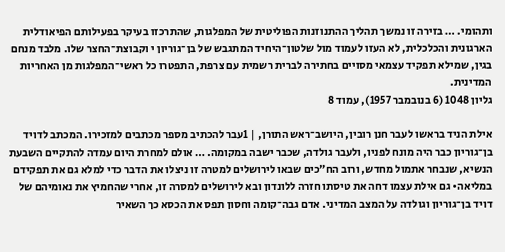ותהומי. … בזירה זו נמשך תהליך ההתנוזנות הפוליטית של המפלגות, שהתרכזו בעיקר בפעילותם הפיאודלית הארגונית והכלכלית, לא העזו לעמוד מול שלטון־היחיד המתגבש של בן־גוריון י וקבוצת־החצר שלו. מלבד מנחם בגין, שמילא תפקיד עצמאי מסויים בחתירה לברית רשמית עם צרפת, התפטרו כל ראשי־המפלגות מן האחריות המדינית.
גליון 1048 (6 בנובמבר 1957), עמוד 8

אילת הניד בראשו לעבר חנן רובין, היושב־ראש התורן, | 1עבר להכתיב מספר מכתבים למזכירו. המכתב לדויד בן־גוריון כבר היה מונח לפניו, ולעבר גולדה, שכבר ישבה במקומה. … אולם למחרת היום עמדה להתקיים השבעת הנשיא, שנבחר אתמול מחדש, ורוב הח״כים שבאו לירושלים למטרה זו ניצלו את הדבר כדי למלא גם את תפקידם במליאה• גם אילת עצמו דחה את טיסתו חזרה ללונדון ובא לירושלים למסרה זו, אחרי שהחמיץ את נאומיהם של דויד בן־גוריון וגולדה על המצב המדיני. אדם גבה־קומה וחסון תפס את הכסא כך השאיר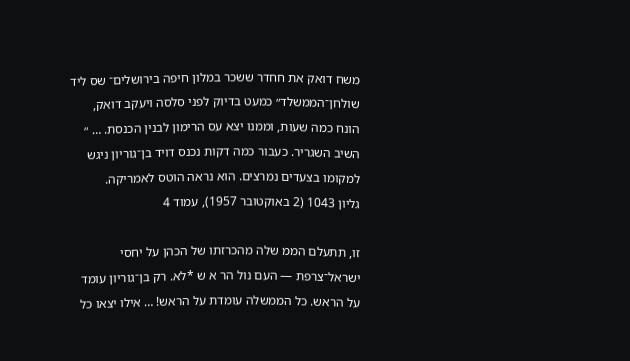משח דואק את חחדר ששכר במלון חיפה בירושלים־ שס ליד שולחן־הממשלד״ כמעט בדיוק לפני סלסה ויעקב דואק, הונח כמה שעות, וממנו יצא עס הרימון לבנין הכנסת. … ״ השיב השגריר. כעבור כמה דקות נכנס דויד בן־גוריון ניגש למקומו בצעדים נמרצים. הוא נראה הוטס לאמריקה.
גליון 1043 (2 באוקטובר 1957), עמוד 4

זו, תתעלם הממ שלה מהכרזתו של הכהן על יחסי ישראל־צרפת — העם נול הר א ש *לא. רק בן־גוריון עומד על הראש. כל הממשלה עומדת על הראש! … אילו יצאו כל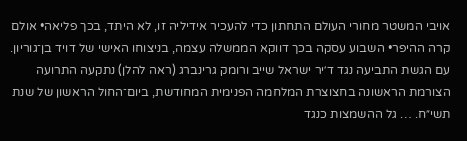אויבי המשטר מחורי העולם התחתון כדי להעכיר אידיליה זו, לא היתד, בכך פליאה• אולם קרה ההיפר• השבוע עסקה בכך דווקא הממשלה עצמה, בניצוחו האישי של דויד בן־גוריון. עם הגשת התביעה נגד ד׳יר ישראל שייב ורומק גרינברג (ראה להלן) נתקעה התרועה הצורמת הראשונה בחצוצרת המלחמה הפנימית המחודשת, ביום־החול הראשון של שנת תשי״ח. … גל ההשמצות כנגד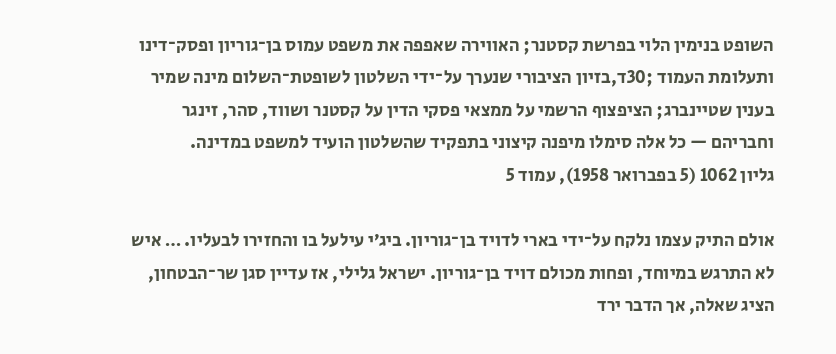השופט בנימין הלוי בפרשת קסטנר; האווירה שאפפה את משפט עמוס בן־גוריון ופסק־דינו ותעלומת העמוד ;30ד,בזיון הציבורי שנערך על־ידי השלטון לשופטת־השלום מינה שמיר בענין שטיינברג; הציפצוף הרשמי על ממצאי פסקי הדין על קסטנר ושווד, סהר, זינגר וחבריהם — כל אלה סימלו מיפנה קיצוני בתפקיד שהשלטון הועיד למשפט במדינה.
גליון 1062 (5 בפברואר 1958), עמוד 5

אולם התיק עצמו נלקח על־ידי בארי לדויד בן־גוריון. ביג׳י עילעל בו והחזירו לבעליו. … איש לא התרגש במיוחד, ופחות מכולם דויד בן־גוריון. ישראל גלילי, אז עדיין סגן שר־הבטחון, הציג שאלה, אך הדבר ירד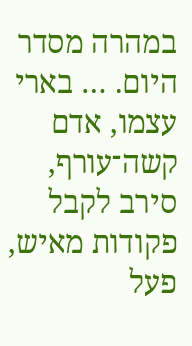במהרה מסדר היום. … בארי עצמו, אדם קשה־עורף, סירב לקבל פקודות מאיש, פעל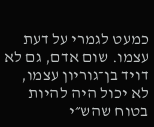כמעט לגמרי על דעת עצמו. שום אדם, גם לא דויד בן־גוריון עצמו, לא יכול היה להיות בטוח שהש״י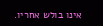אינו בולש אחריו.